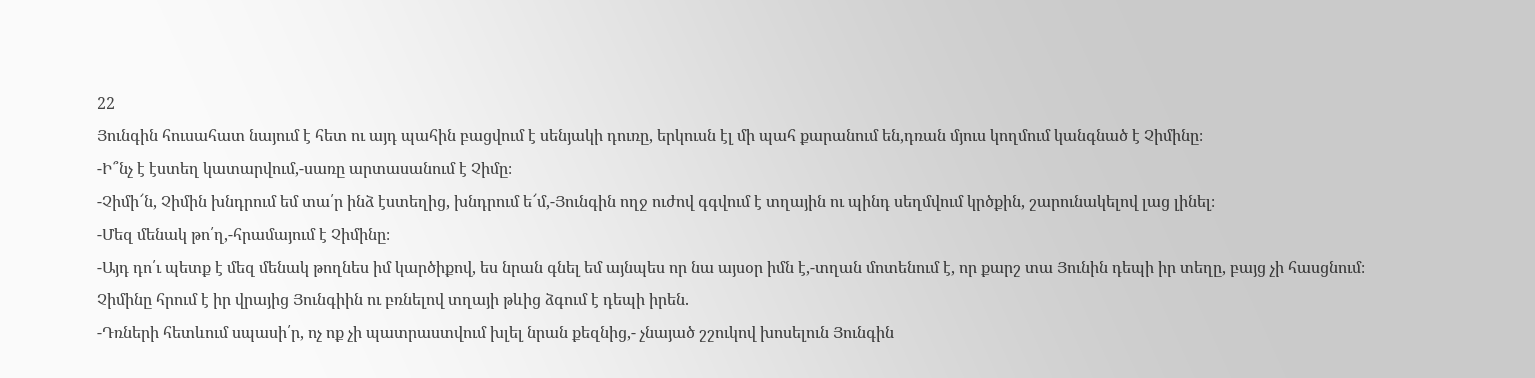22
Յունգին հուսահատ նայում է հետ ու այդ պահին բացվում է սենյակի դուռը, երկուսն էլ մի պահ քարանում են,դռան մյուս կողմում կանգնած է Չիմինը։
-Ի՞նչ է էստեղ կատարվում,-սառը արտասանում է Չիմը։
-Չիմի՜ն, Չիմին խնդրում եմ տա՛ր ինձ էստեղից, խնդրում ե՜մ,-Յունգին ողջ ուժով գգվում է տղային ու պինդ սեղմվում կրծքին, շարունակելով լաց լինել։
-Մեզ մենակ թո՛ղ,-հրամայում է Չիմինը։
-Այդ դո՛ւ պետք է մեզ մենակ թողնես իմ կարծիքով, ես նրան գնել եմ այնպես որ նա այսօր իմն է,-տղան մոտենում է, որ քարշ տա Յունին դեպի իր տեղը, բայց չի հասցնում։
Չիմինը հրում է իր վրայից Յունգիին ու բռնելով տղայի թևից ձգում է դեպի իրեն.
-Դռների հետևում սպասի՛ր, ոչ ոք չի պատրաստվում խլել նրան քեզնից,- չնայած շշուկով խոսելուն Յունգին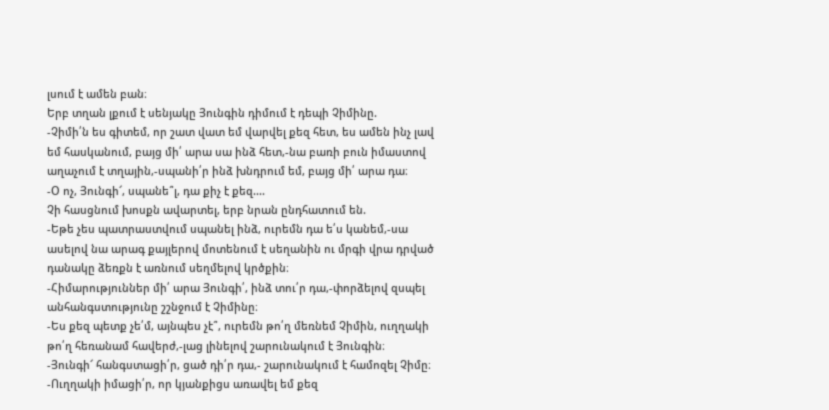լսում է ամեն բան։
Երբ տղան լքում է սենյակը Յունգին դիմում է դեպի Չիմինը.
-Չիմի՛ն ես գիտեմ, որ շատ վատ եմ վարվել քեզ հետ, ես ամեն ինչ լավ եմ հասկանում, բայց մի՛ արա սա ինձ հետ,-նա բառի բուն իմաստով աղաչում է տղային,-սպանի՛ր ինձ խնդրում եմ, բայց մի՛ արա դա։
-Օ ոչ, Յունգի՜, սպանե՞լ, դա քիչ է քեզ....
Չի հասցնում խոսքն ավարտել, երբ նրան ընդհատում են.
-Եթե չես պատրաստվում սպանել ինձ, ուրեմն դա ե՛ս կանեմ,-սա ասելով նա արագ քայլերով մոտենում է սեղանին ու մրգի վրա դրված դանակը ձեռքն է առնում սեղմելով կրծքին։
-Հիմարություններ մի՛ արա Յունգի՛, ինձ տու՛ր դա,-փորձելով զսպել անհանգստությունը շշնջում է Չիմինը։
-Ես քեզ պետք չե՛մ, այնպես չէ՞, ուրեմն թո՛ղ մեռնեմ Չիմին, ուղղակի թո՛ղ հեռանամ հավերժ,-լաց լինելով շարունակում է Յունգին։
-Յունգի՜ հանգստացի՛ր, ցած դի՛ր դա,- շարունակում է համոզել Չիմը։
-Ուղղակի իմացի՛ր, որ կյանքիցս առավել եմ քեզ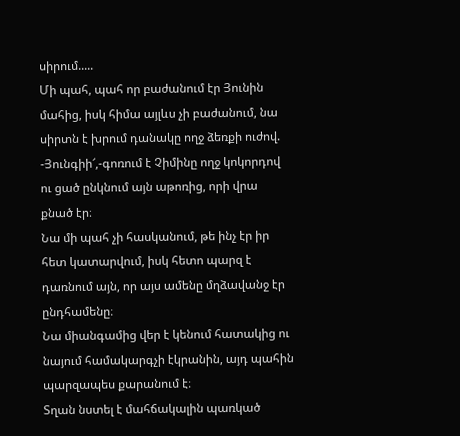սիրում.....
Մի պահ, պահ որ բաժանում էր Յունին մահից, իսկ հիմա այլևս չի բաժանում, նա սիրտն է խրում դանակը ողջ ձեռքի ուժով.
-Յունգիի՜,-գոռում է Չիմինը ողջ կոկորդով ու ցած ընկնում այն աթոռից, որի վրա քնած էր։
Նա մի պահ չի հասկանում, թե ինչ էր իր հետ կատարվում, իսկ հետո պարզ է դառնում այն, որ այս ամենը մղձավանջ էր ընդհամենը։
Նա միանգամից վեր է կենում հատակից ու նայում համակարգչի էկրանին, այդ պահին պարզապես քարանում է։
Տղան նստել է մահճակալին պառկած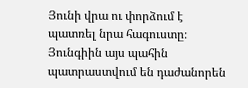Յունի վրա ու փորձում է պատռել նրա հագուստը։ Յունգիին այս պահին պատրաստվում են դաժանորեն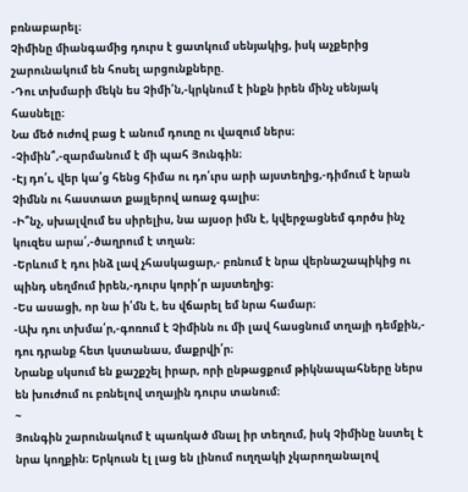բռնաբարել։
Չիմինը միանգամից դուրս է ցատկում սենյակից, իսկ աչքերից շարունակում են հոսել արցունքները.
-Դու տխմարի մեկն ես Չիմի՛ն,-կրկնում է ինքն իրեն մինչ սենյակ հասնելը։
Նա մեծ ուժով բաց է անում դուռը ու վազում ներս։
-Չիմին՞,-զարմանում է մի պահ Յունգին։
-Էյ դո՛ւ, վեր կա՛ց հենց հիմա ու դո՛ւրս արի այստեղից,-դիմում է նրան Չիմնն ու հաստատ քայլերով առաջ գալիս։
-Ի՞նչ, սխալվում ես սիրելիս, նա այսօր իմն է, կվերջացնեմ գործս ինչ կուզես արա՛,-ծաղրում է տղան։
-Երևում է դու ինձ լավ չհասկացար,- բռնում է նրա վերնաշապիկից ու պինդ սեղմում իրեն,-դուրս կորի՛ր այստեղից։
-Ես ասացի, որ նա ի՛մն է, ես վճարել եմ նրա համար։
-Ախ դու տխմա՛ր,-գոռում է Չիմինն ու մի լավ հասցնում տղայի դեմքին,- դու դրանք հետ կստանաս, մաքրվի՛ր։
Նրանք սկսում են քաշքշել իրար, որի ընթացքում թիկնապահները ներս են խուժում ու բռնելով տղային դուրս տանում։
~
Յունգին շարունակում է պառկած մնալ իր տեղում, իսկ Չիմինը նստել է նրա կողքին։ Երկուսն էլ լաց են լինում ուղղակի չկարողանալով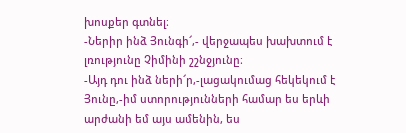խոսքեր գտնել։
-Ներիր ինձ Յունգի՜,- վերջապես խախտում է լռությունը Չիմինի շշնջյունը։
-Այդ դու ինձ ների՜ր,-լացակումաց հեկեկում է Յունը,-իմ ստորությունների համար ես երևի արժանի եմ այս ամենին, ես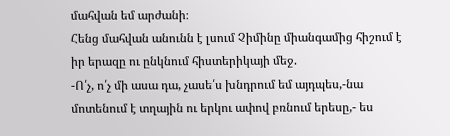մահվան եմ արժանի։
Հենց մահվան անունն է լսում Չիմինը միանգամից հիշում է իր երազը ու ընկնում հիստերիկայի մեջ.
-Ո՛չ, ո՛չ մի ասա դա, չասե՛ս խնդրում եմ այդպես,-նա մոտենում է տղային ու երկու ափով բռնում երեսը,- ես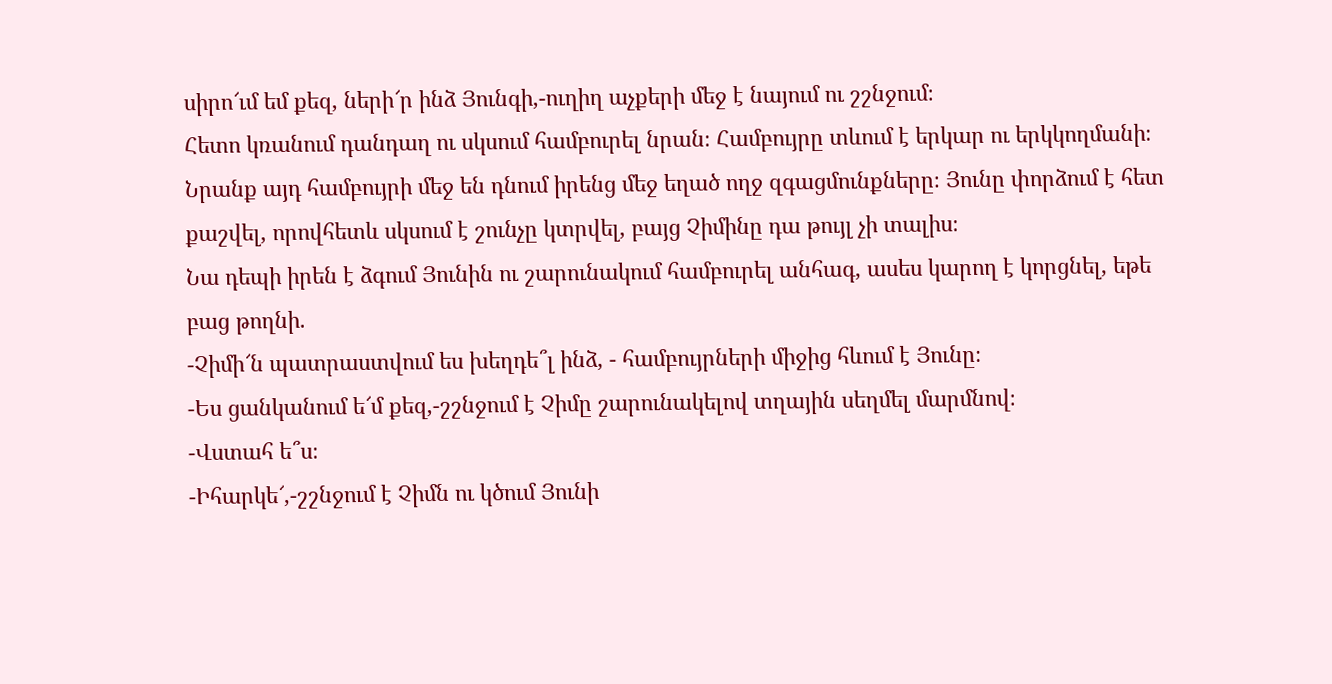սիրո՜ւմ եմ քեզ, ների՜ր ինձ Յունգի,-ուղիղ աչքերի մեջ է նայում ու շշնջում։
Հետո կռանում դանդաղ ու սկսում համբուրել նրան։ Համբույրը տևում է երկար ու երկկողմանի։ Նրանք այդ համբույրի մեջ են դնում իրենց մեջ եղած ողջ զգացմունքները։ Յունը փորձում է հետ քաշվել, որովհետև սկսում է շունչը կտրվել, բայց Չիմինը դա թույլ չի տալիս։
Նա դեպի իրեն է ձգում Յունին ու շարունակում համբուրել անհագ, ասես կարող է կորցնել, եթե բաց թողնի.
-Չիմի՜ն պատրաստվում ես խեղդե՞լ ինձ, - համբույրների միջից հևում է Յունը։
-Ես ցանկանում ե՜մ քեզ,-շշնջում է Չիմը շարունակելով տղային սեղմել մարմնով։
-Վստահ ե՞ս։
-Իհարկե՜,-շշնջում է Չիմն ու կծում Յունի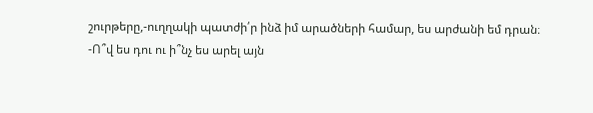շուրթերը,-ուղղակի պատժի՛ր ինձ իմ արածների համար, ես արժանի եմ դրան։
-Ո՞վ ես դու ու ի՞նչ ես արել այն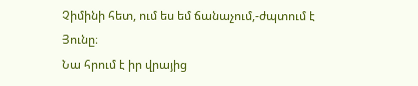Չիմինի հետ, ում ես եմ ճանաչում,-ժպտում է Յունը։
Նա հրում է իր վրայից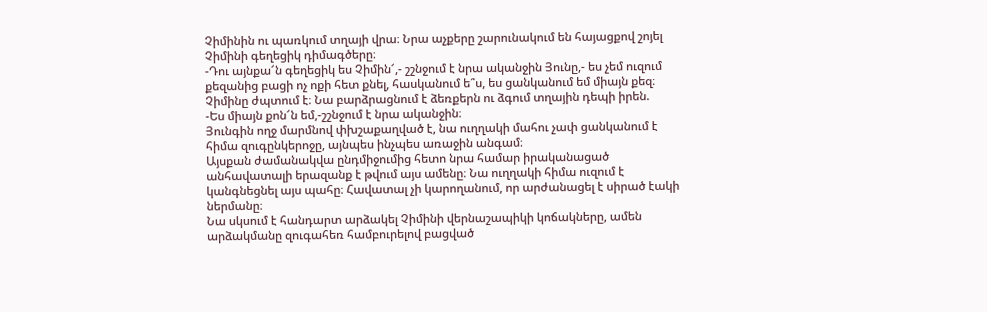Չիմինին ու պառկում տղայի վրա։ Նրա աչքերը շարունակում են հայացքով շոյել Չիմինի գեղեցիկ դիմագծերը։
-Դու այնքա՜ն գեղեցիկ ես Չիմին՜,- շշնջում է նրա ականջին Յունը,- ես չեմ ուզում քեզանից բացի ոչ ոքի հետ քնել, հասկանում ե՞ս, ես ցանկանում եմ միայն քեզ։
Չիմինը ժպտում է։ Նա բարձրացնում է ձեռքերն ու ձգում տղային դեպի իրեն.
-Ես միայն քոն՜ն եմ,-շշնջում է նրա ականջին։
Յունգին ողջ մարմնով փխշաքաղված է, նա ուղղակի մահու չափ ցանկանում է հիմա զուգընկերոջը, այնպես ինչպես առաջին անգամ։
Այսքան ժամանակվա ընդմիջումից հետո նրա համար իրականացած անհավատալի երազանք է թվում այս ամենը։ Նա ուղղակի հիմա ուզում է կանգնեցնել այս պահը։ Հավատալ չի կարողանում, որ արժանացել է սիրած էակի ներմանը։
Նա սկսում է հանդարտ արձակել Չիմինի վերնաշապիկի կոճակները, ամեն արձակմանը զուգահեռ համբուրելով բացված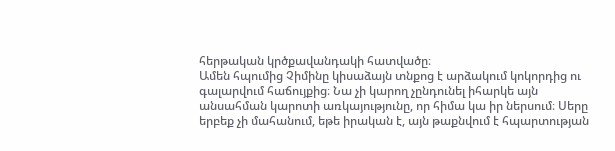հերթական կրծքավանդակի հատվածը։
Ամեն հպումից Չիմինը կիսաձայն տնքոց է արձակում կոկորդից ու գալարվում հաճույքից։ Նա չի կարող չընդունել իհարկե այն անսահման կարոտի առկայությունը, որ հիմա կա իր ներսում։ Սերը երբեք չի մահանում, եթե իրական է, այն թաքնվում է հպարտության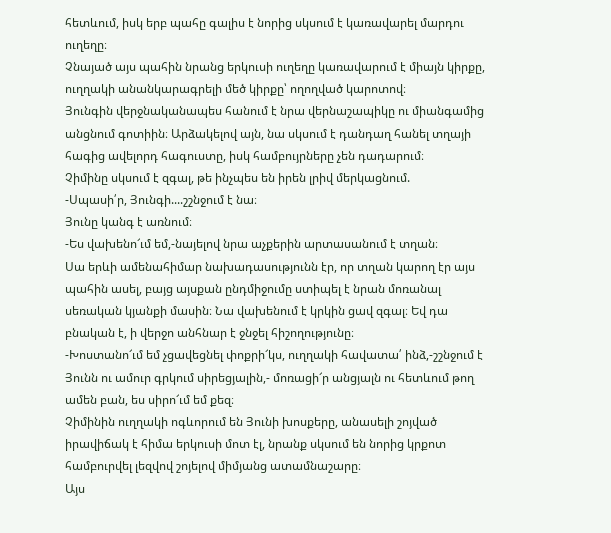հետևում, իսկ երբ պահը գալիս է նորից սկսում է կառավարել մարդու ուղեղը։
Չնայած այս պահին նրանց երկուսի ուղեղը կառավարում է միայն կիրքը, ուղղակի անանկարագրելի մեծ կիրքը՝ ողողված կարոտով։
Յունգին վերջնականապես հանում է նրա վերնաշապիկը ու միանգամից անցնում գոտիին։ Արձակելով այն, նա սկսում է դանդաղ հանել տղայի հագից ավելորդ հագուստը, իսկ համբույրները չեն դադարում։
Չիմինը սկսում է զգալ, թե ինչպես են իրեն լրիվ մերկացնում.
-Սպասի՛ր, Յունգի....շշնջում է նա։
Յունը կանգ է առնում։
-Ես վախենո՜ւմ եմ,-նայելով նրա աչքերին արտասանում է տղան։
Սա երևի ամենահիմար նախադասությունն էր, որ տղան կարող էր այս պահին ասել, բայց այսքան ընդմիջումը ստիպել է նրան մոռանալ սեռական կյանքի մասին։ Նա վախենում է կրկին ցավ զգալ։ Եվ դա բնական է, ի վերջո անհնար է ջնջել հիշողությունը։
-Խոստանո՜ւմ եմ չցավեցնել փոքրի՜կս, ուղղակի հավատա՛ ինձ,-շշնջում է Յունն ու ամուր գրկում սիրեցյալին,- մոռացի՜ր անցյալն ու հետևում թող ամեն բան, ես սիրո՜ւմ եմ քեզ։
Չիմինին ուղղակի ոգևորում են Յունի խոսքերը, անասելի շոյված իրավիճակ է հիմա երկուսի մոտ էլ, նրանք սկսում են նորից կրքոտ համբուրվել լեզվով շոյելով միմյանց ատամնաշարը։
Այս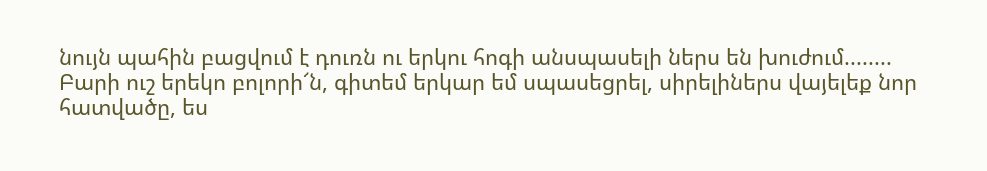նույն պահին բացվում է դուռն ու երկու հոգի անսպասելի ներս են խուժում........
Բարի ուշ երեկո բոլորի՜ն, գիտեմ երկար եմ սպասեցրել, սիրելիներս վայելեք նոր հատվածը, ես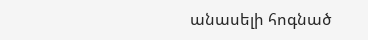անասելի հոգնած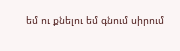եմ ու քնելու եմ գնում սիրում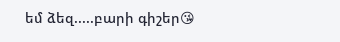եմ ձեզ.....բարի գիշեր😘